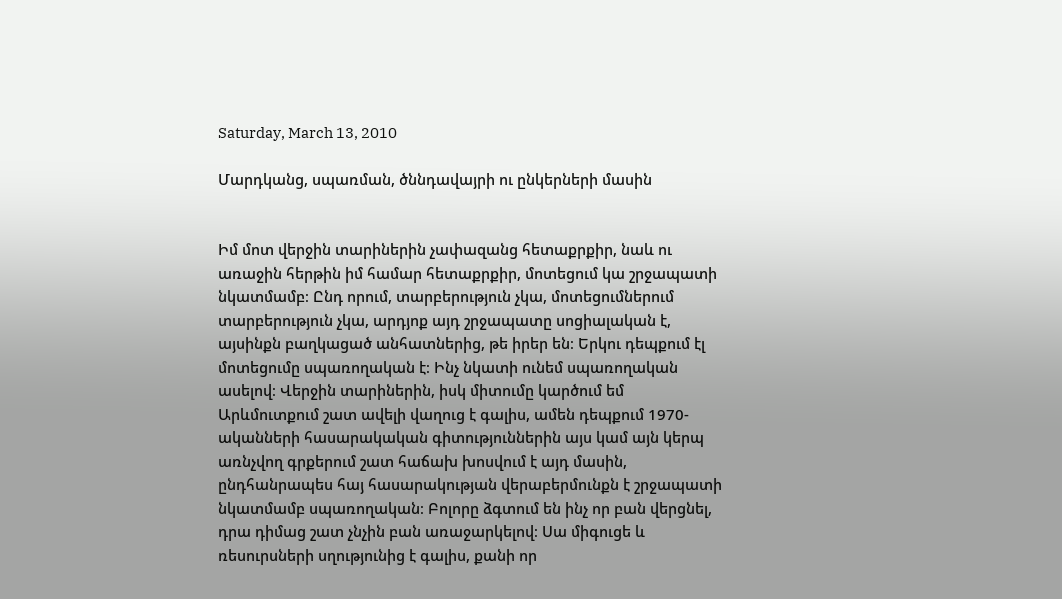Saturday, March 13, 2010

Մարդկանց, սպառման, ծննդավայրի ու ընկերների մասին


Իմ մոտ վերջին տարիներին չափազանց հետաքրքիր, նաև ու առաջին հերթին իմ համար հետաքրքիր, մոտեցում կա շրջապատի նկատմամբ։ Ընդ որում, տարբերություն չկա, մոտեցումներում տարբերություն չկա, արդյոք այդ շրջապատը սոցիալական է, այսինքն բաղկացած անհատներից, թե իրեր են։ Երկու դեպքում էլ մոտեցումը սպառողական է։ Ինչ նկատի ունեմ սպառողական ասելով։ Վերջին տարիներին, իսկ միտումը կարծում եմ Արևմուտքում շատ ավելի վաղուց է գալիս, ամեն դեպքում 1970-ականների հասարակական գիտություններին այս կամ այն կերպ առնչվող գրքերում շատ հաճախ խոսվում է այդ մասին, ընդհանրապես հայ հասարակության վերաբերմունքն է շրջապատի նկատմամբ սպառողական։ Բոլորը ձգտում են ինչ որ բան վերցնել, դրա դիմաց շատ չնչին բան առաջարկելով։ Սա միգուցե և ռեսուրսների սղությունից է գալիս, քանի որ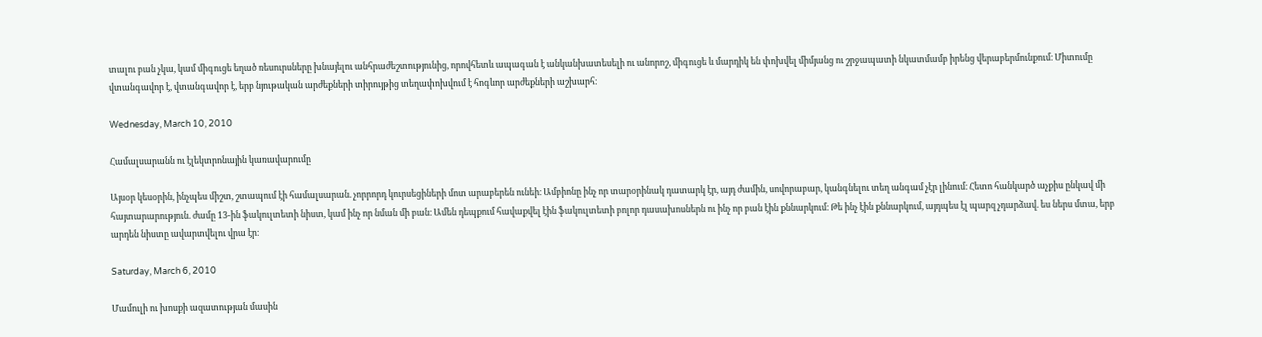տալու բան չկա, կամ միգուցե եղած ռեսուրսները խնայելու անհրաժեշտությունից, որովհետև ապագան է անկանխատեսելի ու անորոշ, միգուցե և մարդիկ են փոխվել միմյանց ու շրջապատի նկատմամբ իրենց վերաբերմունքում։ Միտումը վտանգավոր է, վտանգավոր է, երբ նյութական արժեքների տիրույթից տեղափոխվում է հոգևոր արժեքների աշխարհ։

Wednesday, March 10, 2010

Համալսարանն ու էլեկտրոնային կառավարումը

Այսօր կեսօրին, ինչպես միշտ, շտապում էի համալսարան. չորրորդ կուրսեցիների մոտ արաբերեն ունեի։ Ամբիոնը ինչ որ տարօրինակ դատարկ էր, այդ ժամին, սովորաբար, կանգնելու տեղ անգամ չէր լինում։ Հետո հանկարծ աչքիս ընկավ մի հայտարարություն. ժամը 13-ին ֆակուլտետի նիստ, կամ ինչ որ նման մի բան։ Ամեն դեպքում հավաքվել էին ֆակուլտետի բոլոր դասախոսներն ու ինչ որ բան էին քննարկում։ Թե ինչ էին քննարկում, այդպես էլ պարզ չդարձավ. ես ներս մտա, երբ արդեն նիստը ավարտվելու վրա էր։

Saturday, March 6, 2010

Մամուլի ու խոսքի ազատության մասին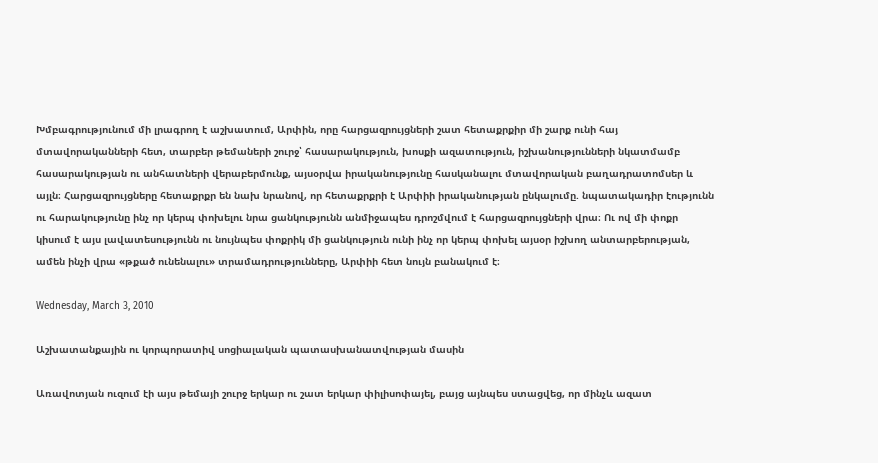Խմբագրությունում մի լրագրող է աշխատում, Արփին, որը հարցազրույցների շատ հետաքրքիր մի շարք ունի հայ մտավորականների հետ, տարբեր թեմաների շուրջ՝ հասարակություն, խոսքի ազատություն, իշխանությունների նկատմամբ հասարակության ու անհատների վերաբերմունք, այսօրվա իրականությունը հասկանալու մտավորական բաղադրատոմսեր և այլն։ Հարցազրույցները հետաքրքր են նախ նրանով, որ հետաքրքրի է Արփիի իրականության ընկալումը. նպատակադիր էությունն ու հարակությունը ինչ որ կերպ փոխելու նրա ցանկությունն անմիջապես դրոշմվում է հարցազրույցների վրա։ Ու ով մի փոքր կիսում է այս լավատեսությունն ու նույնպես փոքրիկ մի ցանկություն ունի ինչ որ կերպ փոխել այսօր իշխող անտարբերության, ամեն ինչի վրա «թքած ունենալու» տրամադրությունները, Արփիի հետ նույն բանակում է։

Wednesday, March 3, 2010

Աշխատանքային ու կորպորատիվ սոցիալական պատասխանատվության մասին

Առավոտյան ուզում էի այս թեմայի շուրջ երկար ու շատ երկար փիլիսոփայել, բայց այնպես ստացվեց, որ մինչև ազատ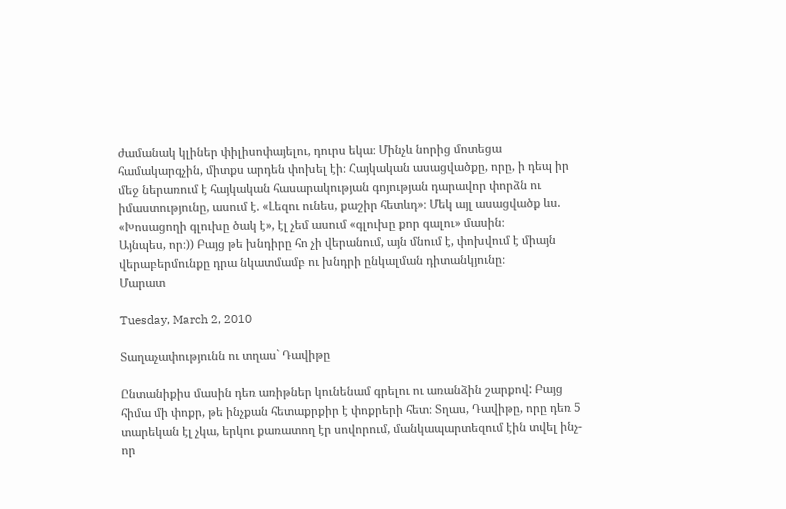ժամանակ կլիներ փիլիսոփայելու, դուրս եկա։ Մինչև նորից մոտեցա համակարգչին, միտքս արդեն փոխել էի։ Հայկական ասացվածքը, որը, ի դեպ իր մեջ ներառում է հայկական հասարակության գոյության դարավոր փորձն ու իմաստությունը, ասում է. «Լեզու ունես, քաշիր հետևդ»։ Մեկ այլ ասացվածք ևս. «Խոսացողի գլուխը ծակ է», էլ չեմ ասում «գլուխը քոր գալու» մասին։
Այնպես, որ։)) Բայց թե խնդիրը հո չի վերանում, այն մնում է, փոխվում է միայն վերաբերմունքը դրա նկատմամբ ու խնդրի ընկալման դիտանկյունը։
Մարատ

Tuesday, March 2, 2010

Տաղաչափությունն ու տղաս` Դավիթը

Ընտանիքիս մասին դեռ առիթներ կունենամ գրելու ու առանձին շարքով: Բայց հիմա մի փոքր, թե ինչքան հետաքրքիր է փոքրերի հետ։ Տղաս, Դավիթը, որը դեռ 5 տարեկան էլ չկա, երկու քառատող էր սովորում, մանկապարտեզում էին տվել ինչ-որ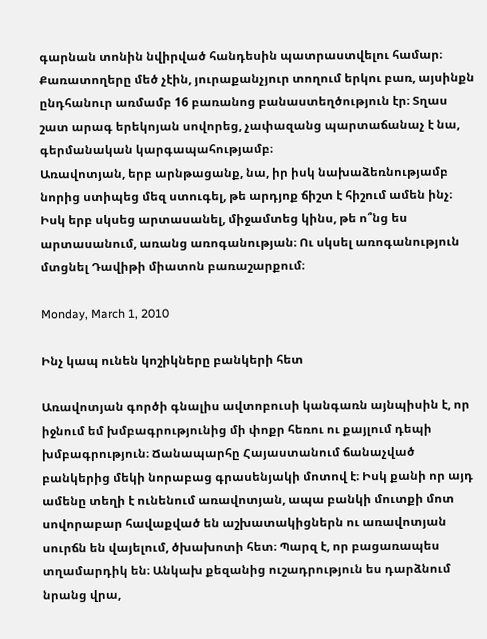գարնան տոնին նվիրված հանդեսին պատրաստվելու համար։ Քառատողերը մեծ չէին, յուրաքանչյուր տողում երկու բառ, այսինքն ընդհանուր առմամբ 16 բառանոց բանաստեղծություն էր։ Տղաս շատ արագ երեկոյան սովորեց, չափազանց պարտաճանաչ է նա, գերմանական կարգապահությամբ։
Առավոտյան, երբ արնթացանք, նա, իր իսկ նախաձեռնությամբ նորից ստիպեց մեզ ստուգել, թե արդյոք ճիշտ է հիշում ամեն ինչ։ Իսկ երբ սկսեց արտասանել, միջամտեց կինս, թե ո՞նց ես արտասանում, առանց առոգանության։ Ու սկսել առոգանություն մտցնել Դավիթի միատոն բառաշարքում։

Monday, March 1, 2010

Ինչ կապ ունեն կոշիկները բանկերի հետ

Առավոտյան գործի գնալիս ավտոբուսի կանգառն այնպիսին է, որ իջնում եմ խմբագրությունից մի փոքր հեռու ու քայլում դեպի խմբագրություն։ Ճանապարհը Հայաստանում ճանաչված բանկերից մեկի նորաբաց գրասենյակի մոտով է։ Իսկ քանի որ այդ ամենը տեղի է ունենում առավոտյան, ապա բանկի մուտքի մոտ սովորաբար հավաքված են աշխատակիցներն ու առավոտյան սուրճն են վայելում, ծխախոտի հետ։ Պարզ է, որ բացառապես տղամարդիկ են։ Անկախ քեզանից ուշադրություն ես դարձնում նրանց վրա,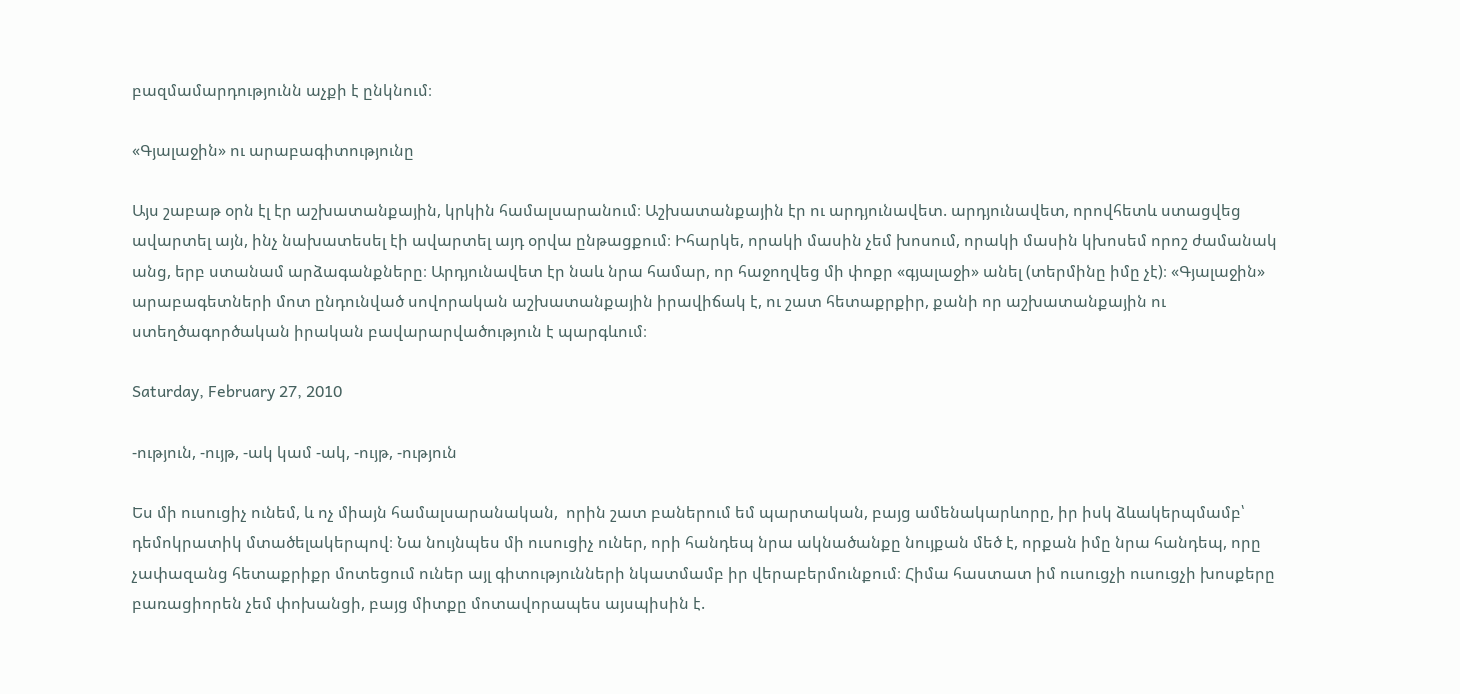բազմամարդությունն աչքի է ընկնում։

«Գյալաջին» ու արաբագիտությունը

Այս շաբաթ օրն էլ էր աշխատանքային, կրկին համալսարանում։ Աշխատանքային էր ու արդյունավետ. արդյունավետ, որովհետև ստացվեց ավարտել այն, ինչ նախատեսել էի ավարտել այդ օրվա ընթացքում։ Իհարկե, որակի մասին չեմ խոսում, որակի մասին կխոսեմ որոշ ժամանակ անց, երբ ստանամ արձագանքները։ Արդյունավետ էր նաև նրա համար, որ հաջողվեց մի փոքր «գյալաջի» անել (տերմինը իմը չէ)։ «Գյալաջին» արաբագետների մոտ ընդունված սովորական աշխատանքային իրավիճակ է, ու շատ հետաքրքիր, քանի որ աշխատանքային ու ստեղծագործական իրական բավարարվածություն է պարգևում։

Saturday, February 27, 2010

-ություն, -ույթ, -ակ կամ -ակ, -ույթ, -ություն

Ես մի ուսուցիչ ունեմ, և ոչ միայն համալսարանական,  որին շատ բաներում եմ պարտական, բայց ամենակարևորը, իր իսկ ձևակերպմամբ՝ դեմոկրատիկ մտածելակերպով։ Նա նույնպես մի ուսուցիչ ուներ, որի հանդեպ նրա ակնածանքը նույքան մեծ է, որքան իմը նրա հանդեպ, որը չափազանց հետաքրիքր մոտեցում ուներ այլ գիտությունների նկատմամբ իր վերաբերմունքում։ Հիմա հաստատ իմ ուսուցչի ուսուցչի խոսքերը բառացիորեն չեմ փոխանցի, բայց միտքը մոտավորապես այսպիսին է.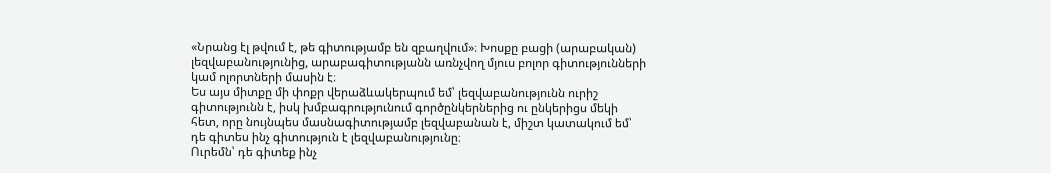«Նրանց էլ թվում է, թե գիտությամբ են զբաղվում»։ Խոսքը բացի (արաբական) լեզվաբանությունից, արաբագիտությանն առնչվող մյուս բոլոր գիտությունների կամ ոլորտների մասին է։
Ես այս միտքը մի փոքր վերաձևակերպում եմ՝ լեզվաբանությունն ուրիշ գիտությունն է, իսկ խմբագրությունում գործընկերներից ու ընկերիցս մեկի հետ, որը նույնպես մասնագիտությամբ լեզվաբանան է, միշտ կատակում եմ՝ դե գիտես ինչ գիտություն է լեզվաբանությունը։
Ուրեմն՝ դե գիտեք ինչ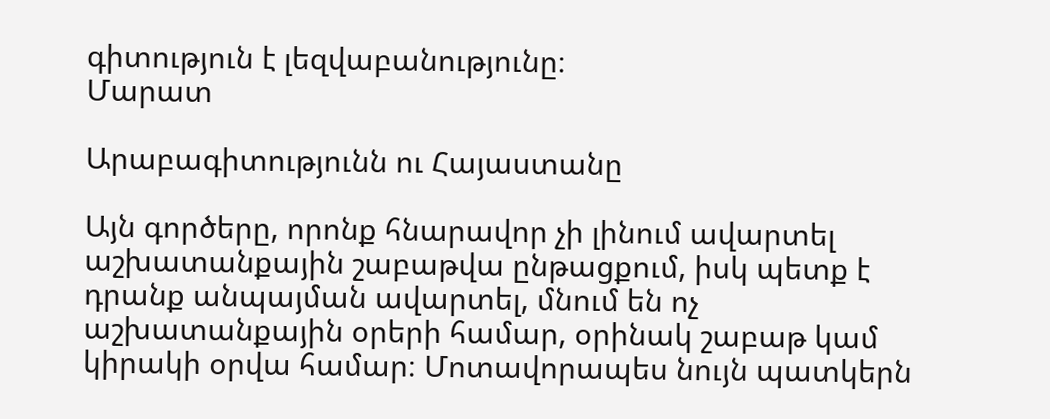գիտություն է լեզվաբանությունը։
Մարատ

Արաբագիտությունն ու Հայաստանը

Այն գործերը, որոնք հնարավոր չի լինում ավարտել աշխատանքային շաբաթվա ընթացքում, իսկ պետք է դրանք անպայման ավարտել, մնում են ոչ աշխատանքային օրերի համար, օրինակ շաբաթ կամ կիրակի օրվա համար։ Մոտավորապես նույն պատկերն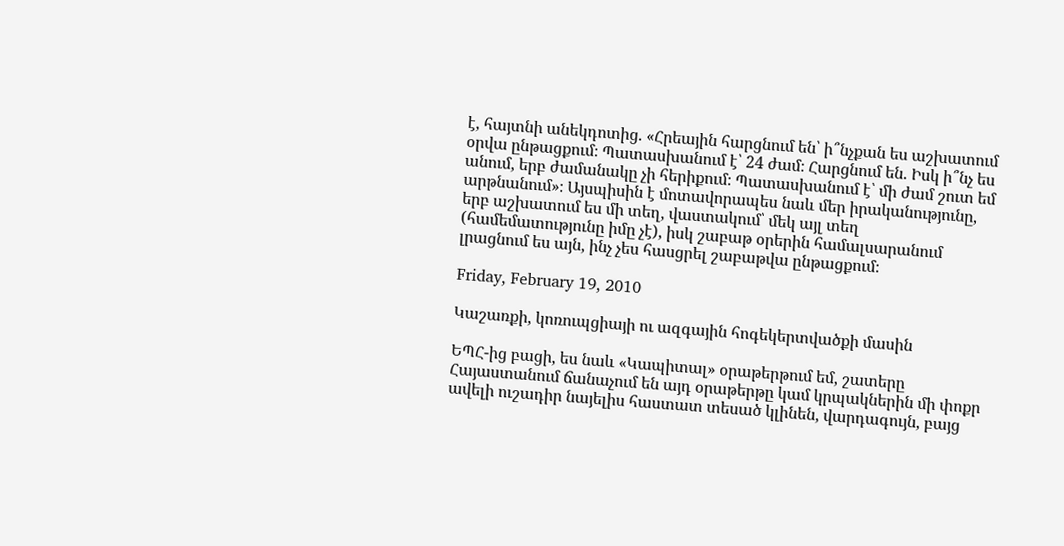է, հայտնի անեկդոտից. «Հրեային հարցնում են՝ ի՞նչքան ես աշխատում օրվա ընթացքում։ Պատասխանում է՝ 24 ժամ։ Հարցնում են. Իսկ ի՞նչ ես անում, երբ ժամանակը չի հերիքում։ Պատասխանում է՝ մի ժամ շուտ եմ արթնանում»։ Այսպիսին է մոտավորապես նաև մեր իրականությունը, երբ աշխատում ես մի տեղ, վաստակում՝ մեկ այլ տեղ (համեմատությունը իմը չէ), իսկ շաբաթ օրերին համալսարանում լրացնում ես այն, ինչ չես հասցրել շաբաթվա ընթացքում։

Friday, February 19, 2010

Կաշառքի, կոռուպցիայի ու ազգային հոգեկերտվածքի մասին

ԵՊՀ-ից բացի, ես նաև «Կապիտալ» օրաթերթում եմ, շատերը Հայաստանում ճանաչում են այդ օրաթերթը կամ կրպակներին մի փոքր ավելի ուշադիր նայելիս հաստատ տեսած կլինեն, վարդագույն, բայց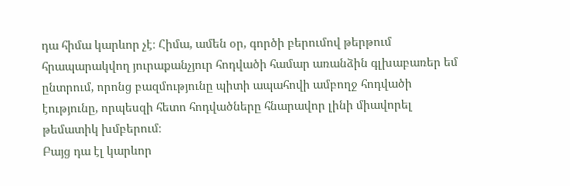դա հիմա կարևոր չէ։ Հիմա, ամեն օր, գործի բերումով թերթում հրապարակվող յուրաքանչյուր հոդվածի համար առանձին գլխաբառեր եմ ընտրում, որոնց բազմությունը պիտի ապահովի ամբողջ հոդվածի էությունը, որպեսզի հետո հոդվածները հնարավոր լինի միավորել թեմատիկ խմբերում։
Բայց դա էլ կարևոր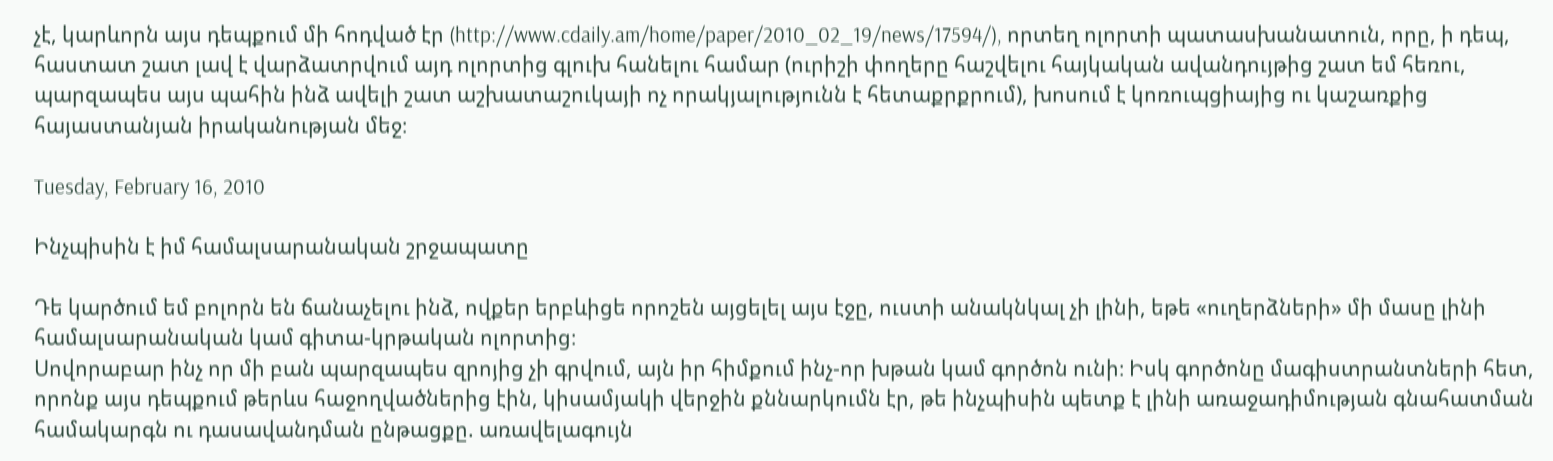չէ, կարևորն այս դեպքում մի հոդված էր (http://www.cdaily.am/home/paper/2010_02_19/news/17594/), որտեղ ոլորտի պատասխանատուն, որը, ի դեպ, հաստատ շատ լավ է վարձատրվում այդ ոլորտից գլուխ հանելու համար (ուրիշի փողերը հաշվելու հայկական ավանդույթից շատ եմ հեռու, պարզապես այս պահին ինձ ավելի շատ աշխատաշուկայի ոչ որակյալությունն է հետաքրքրում), խոսում է կոռուպցիայից ու կաշառքից հայաստանյան իրականության մեջ։

Tuesday, February 16, 2010

Ինչպիսին է իմ համալսարանական շրջապատը

Դե կարծում եմ բոլորն են ճանաչելու ինձ, ովքեր երբևիցե որոշեն այցելել այս էջը, ուստի անակնկալ չի լինի, եթե «ուղերձների» մի մասը լինի համալսարանական կամ գիտա-կրթական ոլորտից։
Սովորաբար ինչ որ մի բան պարզապես զրոյից չի գրվում, այն իր հիմքում ինչ-որ խթան կամ գործոն ունի։ Իսկ գործոնը մագիստրանտների հետ, որոնք այս դեպքում թերևս հաջողվածներից էին, կիսամյակի վերջին քննարկումն էր, թե ինչպիսին պետք է լինի առաջադիմության գնահատման համակարգն ու դասավանդման ընթացքը. առավելագույն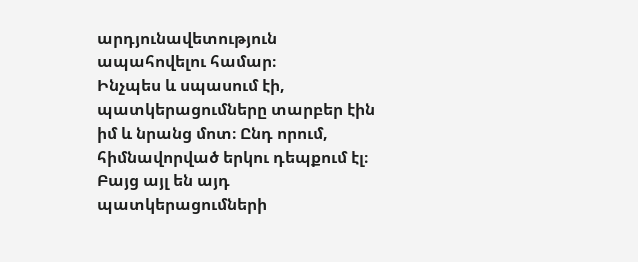արդյունավետություն ապահովելու համար։
Ինչպես և սպասում էի, պատկերացումները տարբեր էին իմ և նրանց մոտ։ Ընդ որում, հիմնավորված երկու դեպքում էլ։ Բայց այլ են այդ պատկերացումների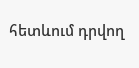հետևում դրվող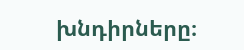խնդիրները։